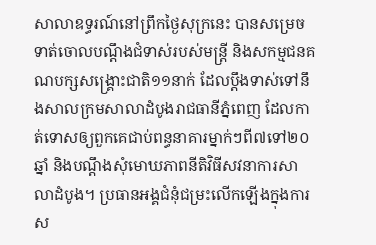សាលាឧទ្ធរណ៍នៅព្រឹកថ្ងៃសុក្រនេះ បានសម្រេចទាត់ចោលបណ្តឹងជំទាស់របស់មន្ត្រី និងសកម្មជនគណបក្សសង្គ្រោះជាតិ១១នាក់ ដែលប្តឹងទាស់ទៅនឹងសាលក្រមសាលាដំបូងរាជធានីភ្នំពេញ ដែលកាត់ទោសឲ្យពួកគេជាប់ពន្ធនាគារម្នាក់ៗពី៧ទៅ២០ឆ្នាំ និងបណ្តឹងសុំមោឃភាពនីតិវិធីសវនាការសាលាដំបូង។ ប្រធានអង្គជំនុំជម្រះលើកឡើងក្នុងការស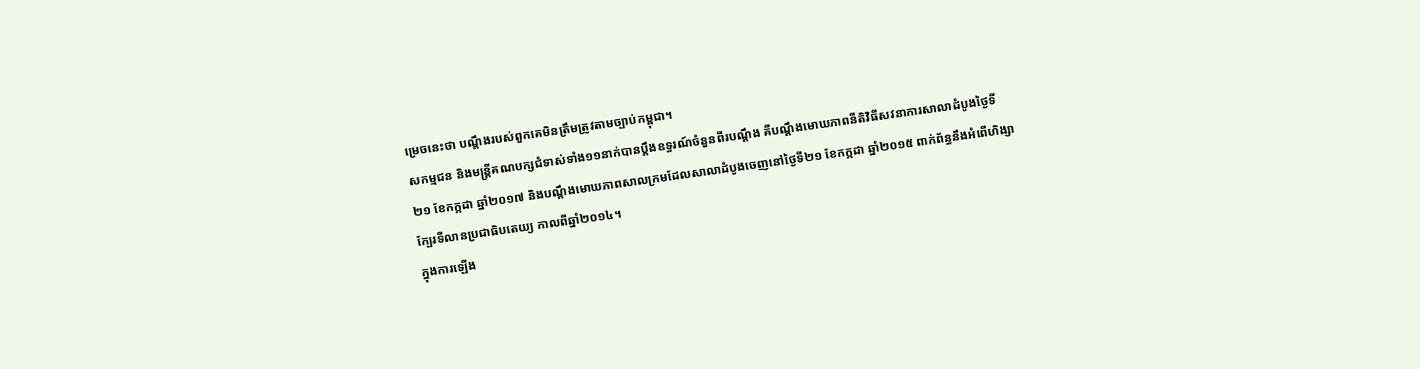ម្រេចនេះថា បណ្តឹងរបស់ពួកគេមិនត្រឹមត្រូវតាមច្បាប់កម្ពុជា។
សកម្មជន និងមន្ត្រីគណបក្សជំទាស់ទាំង១១នាក់បានប្តឹងឧទ្ធរណ៍ចំនួនពីរបណ្តឹង គឺបណ្តឹងមោឃភាពនីតិវិធីសវនាការសាលាដំបូងថ្ងៃទី២១ ខែកក្កដា ឆ្នាំ២០១៧ និងបណ្តឹងមោឃភាពសាលក្រមដែលសាលាដំបូងចេញនៅថ្ងៃទី២១ ខែកក្កដា ឆ្នាំ២០១៥ ពាក់ព័ន្ធនឹងអំពើហិង្សាក្បែរទីលានប្រជាធិបតេយ្យ កាលពីឆ្នាំ២០១៤។
ក្នុងការឡើង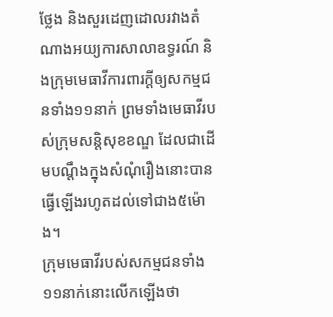ថ្លែង និងសួរដេញដោលរវាងតំណាងអយ្យការសាលាឧទ្ធរណ៍ និងក្រុមមេធាវីការពារក្តីឲ្យសកម្មជនទាំង១១នាក់ ព្រមទាំងមេធាវីរបស់ក្រុមសន្តិសុខខណ្ឌ ដែលជាដើមបណ្តឹងក្នុងសំណុំរឿងនោះបានធ្វើឡើងរហូតដល់ទៅជាង៥ម៉ោង។
ក្រុមមេធាវីរបស់សកម្មជនទាំង១១នាក់នោះលើកឡើងថា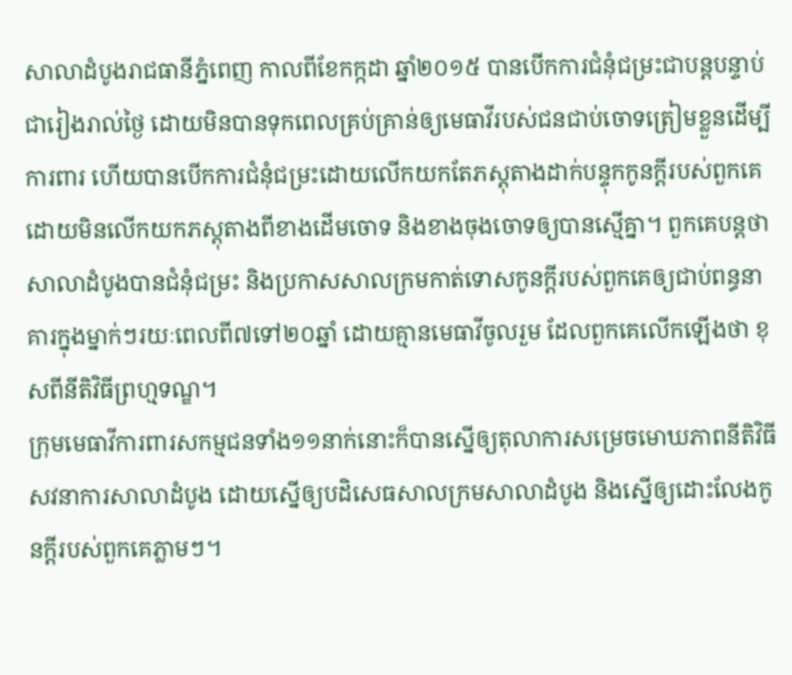សាលាដំបូងរាជធានីភ្នំពេញ កាលពីខែកក្កដា ឆ្នាំ២០១៥ បានបើកការជំនុំជម្រះជាបន្តបន្ទាប់ជារៀងរាល់ថ្ងៃ ដោយមិនបានទុកពេលគ្រប់គ្រាន់ឲ្យមេធាវីរបស់ជនជាប់ចោទត្រៀមខ្លួនដើម្បីការពារ ហើយបានបើកការជំនុំជម្រះដោយលើកយកតែភស្តុតាងដាក់បន្ទុកកូនក្តីរបស់ពួកគេ ដោយមិនលើកយកភស្តុតាងពីខាងដើមចោទ និងខាងចុងចោទឲ្យបានស្មើគ្នា។ ពួកគេបន្តថា សាលាដំបូងបានជំនុំជម្រះ និងប្រកាសសាលក្រមកាត់ទោសកូនក្តីរបស់ពួកគេឲ្យជាប់ពន្ធនាគារក្នុងម្នាក់ៗរយៈពេលពី៧ទៅ២០ឆ្នាំ ដោយគ្មានមេធាវីចូលរួម ដែលពួកគេលើកឡើងថា ខុសពីនីតិវិធីព្រហ្មទណ្ឌ។
ក្រុមមេធាវីការពារសកម្មជនទាំង១១នាក់នោះក៏បានស្នើឲ្យតុលាការសម្រេចមោឃភាពនីតិវិធីសវនាការសាលាដំបូង ដោយស្នើឲ្យបដិសេធសាលក្រមសាលាដំបូង និងស្នើឲ្យដោះលែងកូនក្តីរបស់ពួកគេភ្លាមៗ។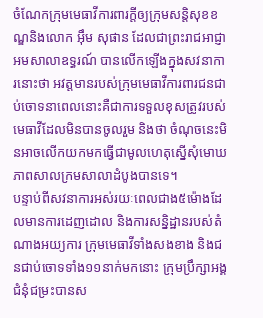ចំណែកក្រុមមេធាវីការពារក្តីឲ្យក្រុមសន្តិសុខខណ្ឌនិងលោក អ៊ឹម សុផាន ដែលជាព្រះរាជអាជ្ញាអមសាលាឧទ្ធរណ៍ បានលើកឡើងក្នុងសវនាការនោះថា អវត្តមានរបស់ក្រុមមេធាវីការពារជនជាប់ចោទនាពេលនោះគឺជាការទទួលខុសត្រូវរបស់មេធាវីដែលមិនបានចូលរួម និងថា ចំណុចនេះមិនអាចលើកយកមកធ្វើជាមូលហេតុស្នើសុំមោឃភាពសាលក្រមសាលាដំបូងបានទេ។
បន្ទាប់ពីសវនាការអស់រយៈពេលជាង៥ម៉ោងដែលមានការដេញដោល និងការសន្និដ្ឋានរបស់តំណាងអយ្យការ ក្រុមមេធាវីទាំងសងខាង និងជនជាប់ចោទទាំង១១នាក់មកនោះ ក្រុមប្រឹក្សាអង្គជំនុំជម្រះបានស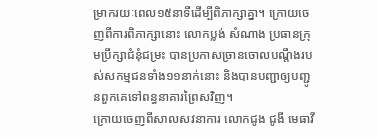ម្រាករយៈពេល១៥នាទីដើម្បីពិភាក្សាគ្នា។ ក្រោយចេញពីការពិភាក្សានោះ លោកប្លង់ សំណាង ប្រធានក្រុមប្រឹក្សាជំនុំជម្រះ បានប្រកាសច្រានចោលបណ្តឹងរបស់សកម្មជនទាំង១១នាក់នោះ និងបានបញ្ជាឲ្យបញ្ជូនពួកគេទៅពន្ធនាគារព្រៃសវិញ។
ក្រោយចេញពីសាលសវនាការ លោកជូង ជូងី មេធាវី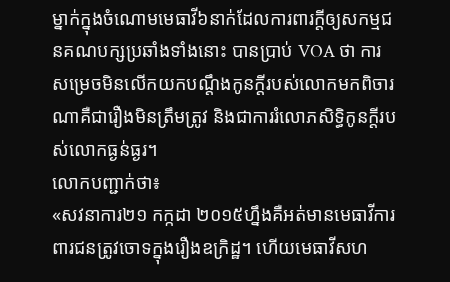ម្នាក់ក្នុងចំណោមមេធាវី៦នាក់ដែលការពារក្តីឲ្យសកម្មជនគណបក្សប្រឆាំងទាំងនោះ បានប្រាប់ VOA ថា ការសម្រេចមិនលើកយកបណ្តឹងកូនក្តីរបស់លោកមកពិចារណាគឺជារឿងមិនត្រឹមត្រូវ និងជាការរំលោភសិទ្ធិកូនក្តីរបស់លោកធ្ងន់ធ្ងរ។
លោកបញ្ជាក់ថា៖
«សវនាការ២១ កក្កដា ២០១៥ហ្នឹងគឺអត់មានមេធាវីការពារជនត្រូវចោទក្នុងរឿងឧក្រិដ្ឋ។ ហើយមេធាវីសហ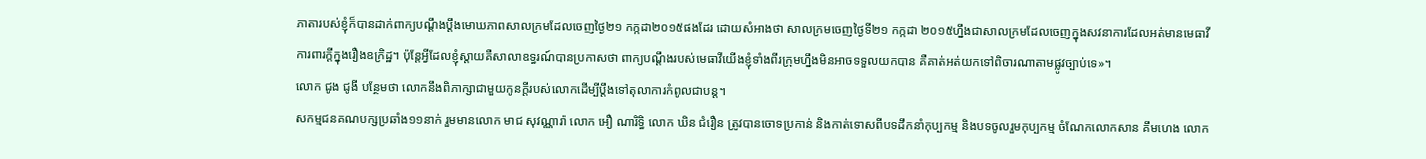ភាតារបស់ខ្ញុំក៏បានដាក់ពាក្យបណ្តឹងប្តឹងមោឃភាពសាលក្រមដែលចេញថ្ងៃ២១ កក្កដា២០១៥ផងដែរ ដោយសំអាងថា សាលក្រមចេញថ្ងៃទី២១ កក្កដា ២០១៥ហ្នឹងជាសាលក្រមដែលចេញក្នុងសវនាការដែលអត់មានមេធាវីការពារក្តីក្នុងរឿងឧក្រិដ្ឋ។ ប៉ុន្តែអ្វីដែលខ្ញុំស្តាយគឺសាលាឧទ្ធរណ៍បានប្រកាសថា ពាក្យបណ្តឹងរបស់មេធាវីយើងខ្ញុំទាំងពីរក្រុមហ្នឹងមិនអាចទទួលយកបាន គឺគាត់អត់យកទៅពិចារណាតាមផ្លូវច្បាប់ទេ»។
លោក ជូង ជូងី បន្ថែមថា លោកនឹងពិភាក្សាជាមួយកូនក្តីរបស់លោកដើម្បីប្តឹងទៅតុលាការកំពូលជាបន្ត។
សកម្មជនគណបក្សប្រឆាំង១១នាក់ រួមមានលោក មាជ សុវណ្ណារ៉ា លោក អឿ ណារិទ្ធិ លោក ឃិន ជំរឿន ត្រូវបានចោទប្រកាន់ និងកាត់ទោសពីបទដឹកនាំកុប្បកម្ម និងបទចូលរួមកុប្បកម្ម ចំណែកលោកសាន គឹមហេង លោក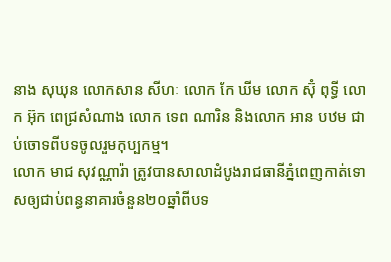នាង សុឃុន លោកសាន សីហៈ លោក កែ ឃីម លោក ស៊ុំ ពុទ្ធី លោក អ៊ុក ពេជ្រសំណាង លោក ទេព ណារិន និងលោក អាន បឋម ជាប់ចោទពីបទចូលរួមកុប្បកម្ម។
លោក មាជ សុវណ្ណារ៉ា ត្រូវបានសាលាដំបូងរាជធានីភ្នំពេញកាត់ទោសឲ្យជាប់ពន្ធនាគារចំនួន២០ឆ្នាំពីបទ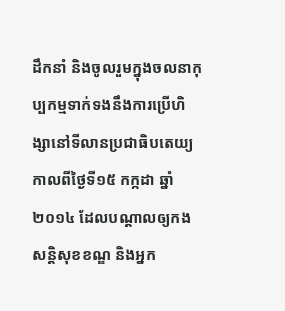ដឹកនាំ និងចូលរួមក្នុងចលនាកុប្បកម្មទាក់ទងនឹងការប្រើហិង្សានៅទីលានប្រជាធិបតេយ្យកាលពីថ្ងៃទី១៥ កក្កដា ឆ្នាំ២០១៤ ដែលបណ្ដាលឲ្យកងសន្តិសុខខណ្ឌ និងអ្នក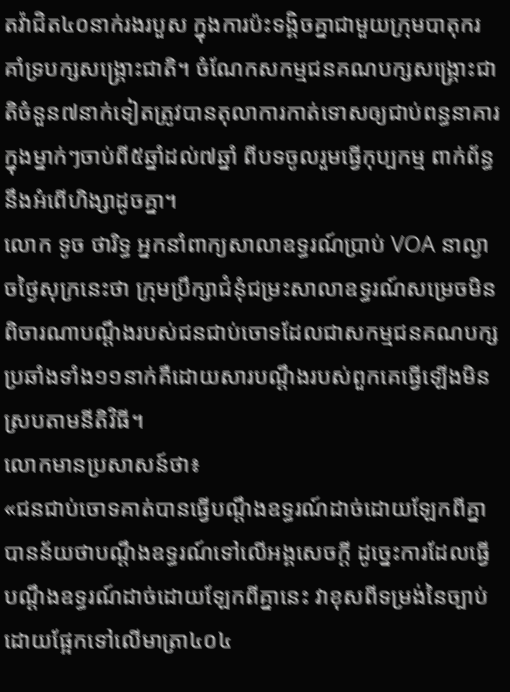តវ៉ាជិត៤០នាក់រងរបួស ក្នុងការប៉ះទង្គិចគ្នាជាមួយក្រុមបាតុករគាំទ្របក្សសង្គ្រោះជាតិ។ ចំណែកសកម្មជនគណបក្សសង្គ្រោះជាតិចំនួន៧នាក់ទៀតត្រូវបានតុលាការកាត់ទោសឲ្យជាប់ពន្ធនាគារក្នុងម្នាក់ៗចាប់ពី៥ឆ្នាំដល់៧ឆ្នាំ ពីបទចូលរួមធ្វើកុប្បកម្ម ពាក់ព័ន្ធនឹងអំពើហិង្សាដូចគ្នា។
លោក ទូច ថារិទ្ធ អ្នកនាំពាក្យសាលាឧទ្ធរណ៍ប្រាប់ VOA នាល្ងាចថ្ងៃសុក្រនេះថា ក្រុមប្រឹក្សាជំនុំជម្រះសាលាឧទ្ធរណ៍សម្រេចមិនពិចារណាបណ្តឹងរបស់ជនជាប់ចោទដែលជាសកម្មជនគណបក្សប្រឆាំងទាំង១១នាក់គឺដោយសារបណ្តឹងរបស់ពួកគេធ្វើឡើងមិនស្របតាមនីតិវិធី។
លោកមានប្រសាសន៍ថា៖
«ជនជាប់ចោទគាត់បានធ្វើបណ្តឹងឧទ្ធរណ៍ដាច់ដោយឡែកពីគ្នា បានន័យថាបណ្តឹងឧទ្ធរណ៍ទៅលើអង្គសេចក្តី ដូច្នេះការដែលធ្វើបណ្តឹងឧទ្ធរណ៍ដាច់ដោយឡែកពីគ្នានេះ វាខុសពីទម្រង់នៃច្បាប់ ដោយផ្អែកទៅលើមាត្រា៤០៤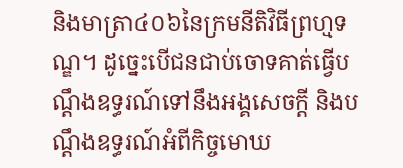និងមាត្រា៤០៦នៃក្រមនីតិវិធីព្រហ្មទណ្ឌ។ ដូច្នេះបើជនជាប់ចោទគាត់ធ្វើបណ្តឹងឧទ្ធរណ៍ទៅនឹងអង្គសេចក្តី និងបណ្តឹងឧទ្ធរណ៍អំពីកិច្ចមោឃ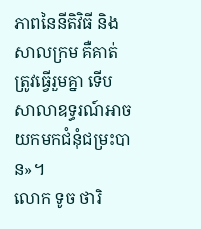ភាពនៃនីតិវិធី និងសាលក្រម គឺគាត់ត្រូវធ្វើរួមគ្នា ទើបសាលាឧទ្ធរណ៍អាចយកមកជំនុំជម្រះបាន»។
លោក ទូច ថារិ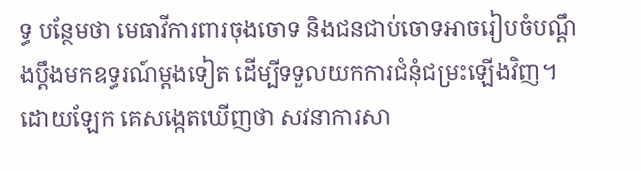ទ្ធ បន្ថែមថា មេធាវីការពារចុងចោទ និងជនជាប់ចោទអាចរៀបចំបណ្តឹងប្តឹងមកឧទ្ធរណ៍ម្តងទៀត ដើម្បីទទួលយកការជំនុំជម្រះឡើងវិញ។
ដោយឡែក គេសង្កេតឃើញថា សវនាការសា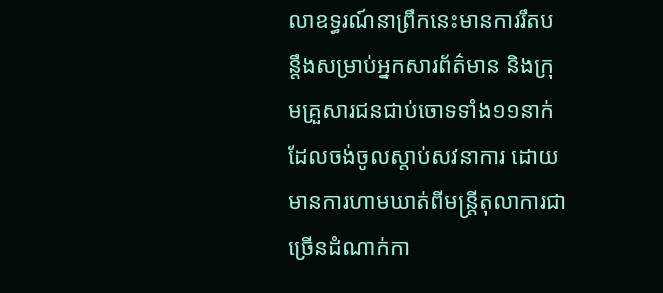លាឧទ្ធរណ៍នាព្រឹកនេះមានការរឹតបន្តឹងសម្រាប់អ្នកសារព័ត៌មាន និងក្រុមគ្រួសារជនជាប់ចោទទាំង១១នាក់ ដែលចង់ចូលស្តាប់សវនាការ ដោយមានការហាមឃាត់ពីមន្រ្តីតុលាការជាច្រើនដំណាក់កា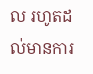ល រហូតដល់មានការ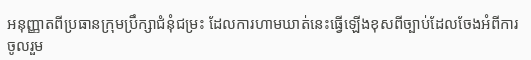អនុញ្ញាតពីប្រធានក្រុមប្រឹក្សាជំនុំជម្រះ ដែលការហាមឃាត់នេះធ្វើឡើងខុសពីច្បាប់ដែលចែងអំពីការចូលរួម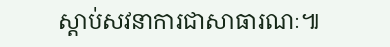ស្តាប់សវនាការជាសាធារណៈ៕